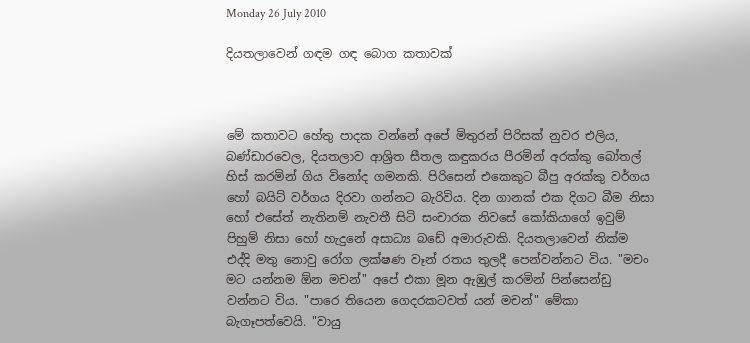Monday 26 July 2010

දියතලාවෙන් ගඳම ගඳ බොග කතාවක්



මේ කතාවට හේතු පාදක වන්නේ අපේ මිතුරන් පිරිසක් නුවර එලිය, බණ්ඩාරවෙල, දියතලාව ආශ්‍රිත සීතල කඳුකරය පීරමින් අරක්කු බෝතල් හිස් කරමින් ගිය විනෝද ගමනකි. පිරිසෙන් එකෙකුට බීපු අරක්කු වර්ගය හෝ බයිට් වර්ගය දිරවා ගන්නට බැරිවිය. දින ගානක් එක දිගට බීම නිසා හෝ එසේත් නැතිනම් නැවතී සිටි සංචාරක නිවසේ කෝකියාගේ ඉවුම් පිහුම් නිසා හෝ හැදුනේ අසාධ්‍ය බඩේ අමාරුවකි. දියතලාවෙන් නික්ම එද්දි මතු නොවු රෝග ලක්ෂණ වෑන් රතය තුලදී පෙන්වන්නට විය. "මචං මට යන්නම ඕන මචන්" අපේ එකා මූන ඇඹුල් කරමින් පින්සෙන්ඩු වන්නට විය. "පාරෙ තියෙන ගෙදරකටවත් යන් මචන්" මේකා බැගෑපත්වෙයි. "වායු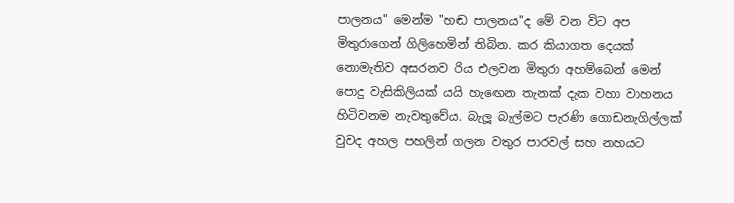පාලනය" මෙන්ම "හඬ පාලනය"ද මේ වන විට අප මිතුරාගෙන් ගිලිහෙමින් තිබින. කර කියාගත දෙයක් නොමැතිව අසරනව රිය එලවන මිතුරා අහම්බෙන් මෙන් පොදු වැසිකිලියක් යයි හැඟෙන තැනක් දැක වහා වාහනය හිටිවනම නැවතුවේය. බැලූ බැල්මට පැරණි ගොඩනැගිල්ලක් වුවද අහල පහලින් ගලන වතුර පාරවල් සහ නහයට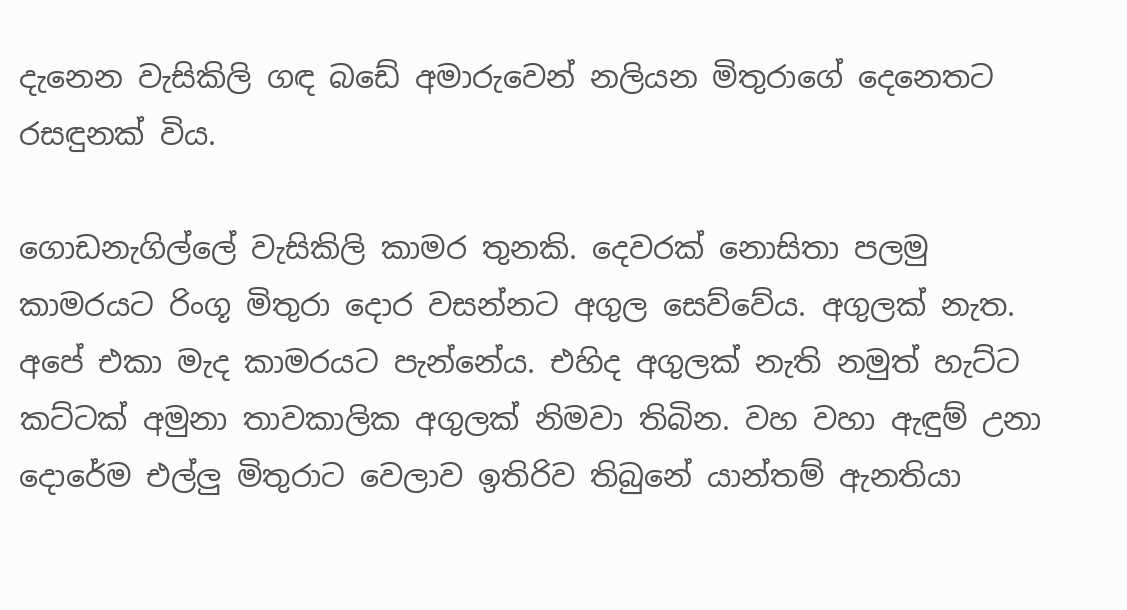දැනෙන වැසිකිලි ගඳ බඩේ අමාරුවෙන් නලියන මිතුරාගේ දෙනෙතට රසඳුනක් විය.

ගොඩනැගිල්ලේ වැසිකිලි කාමර තුනකි. දෙවරක් නොසිතා පලමු කාමරයට රිංගූ මිතුරා දොර වසන්නට අගුල සෙව්වේය. අගුලක් නැත. අපේ එකා මැද කාමරයට පැන්නේය. එහිද අගුලක් නැති නමුත් හැට්ට කට්ටක් අමුනා තාවකාලික අගුලක් නිමවා තිබින. වහ වහා ඇඳුම් උනා දොරේම එල්ලු මිතුරාට වෙලාව ඉතිරිව තිබුනේ යාන්තම් ඇනතියා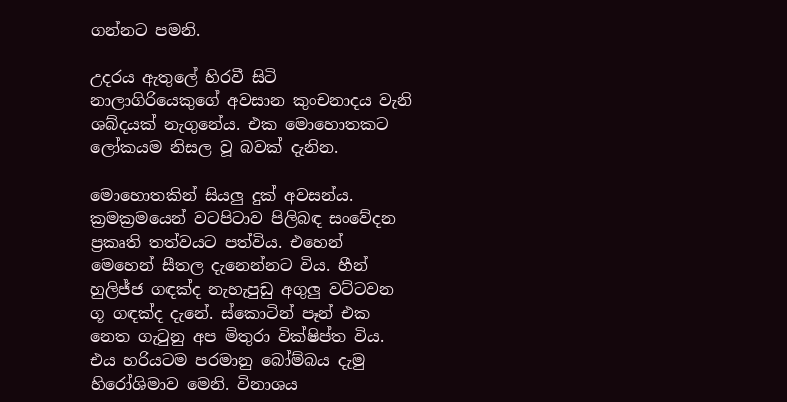ගන්නට පමනි.

උදරය ඇතුලේ හිරවී සිටි නාලාගිරියෙකුගේ අවසාන කුංචනාදය වැනි ශබ්දයක් නැගුනේය. එක මොහොතකට ලෝකයම නිසල වූ බවක් දැනින.

මොහොතකින් සියලු දුක් අවසන්ය. ක්‍රමක්‍රමයෙන් වටපිටාව පිලිබඳ සංවේදන ප්‍රකෘති තත්වයට පත්විය. එහෙන් මෙහෙන් සීතල දැනෙන්නට විය. හීන් හුලිජ්ජ ගඳක්ද නැහැපුඩු අගුලු වට්ටවන ගූ ගඳක්ද දැනේ. ස්කොටින් පෑන් එක නෙත ගැටුනු අප මිතුරා වික්ෂිප්ත විය. එය හරියටම පරමානු බෝම්බය දැමු හිරෝශිමාව මෙනි. විනාශය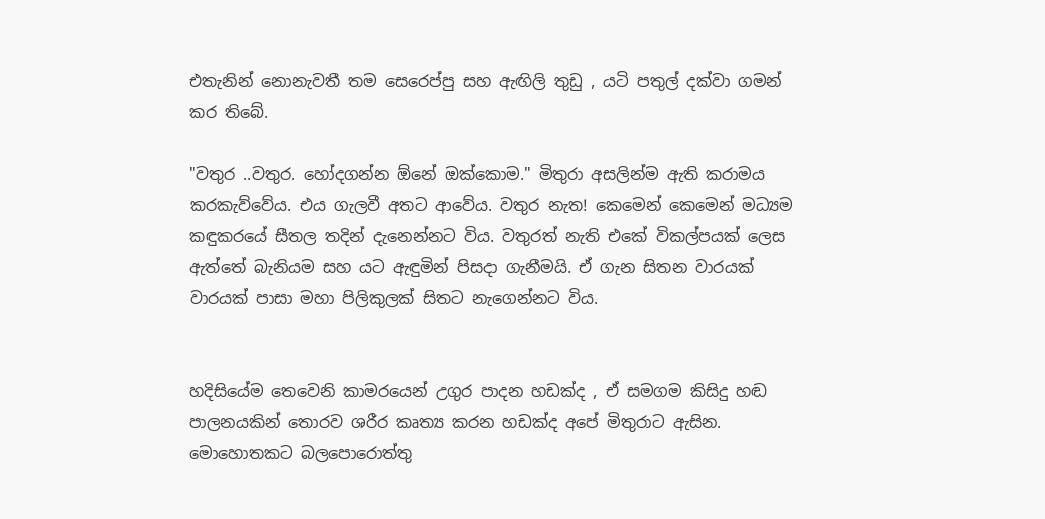එතැනින් නොනැවතී තම සෙරෙප්පු සහ ඇඟිලි තුඩු , යටි පතුල් දක්වා ගමන් කර තිබේ.

"වතුර ..වතුර. හෝදගන්න ඕනේ ඔක්කොම." මිතුරා අසලින්ම ඇති කරාමය කරකැව්වේය. එය ගැලවී අතට ආවේය. වතුර නැත! කෙමෙන් කෙමෙන් මධ්‍යම කඳුකරයේ සීතල තදින් දැනෙන්නට විය. වතුරත් නැති එකේ විකල්පයක් ලෙස ඇත්තේ බැනියම සහ යට ඇඳුමින් පිසදා ගැනීමයි. ඒ ගැන සිතන වාරයක් වාරයක් පාසා මහා පිලිකුලක් සිතට නැගෙන්නට විය.


හදිසියේම තෙවෙනි කාමරයෙන් උගුර පාදන හඩක්ද , ඒ සමගම කිසිදු හඬ පාලනයකින් තොරව ශරීර කෘත්‍ය කරන හඩක්ද අපේ මිතුරාට ඇසින. මොහොතකට බලපොරොත්තු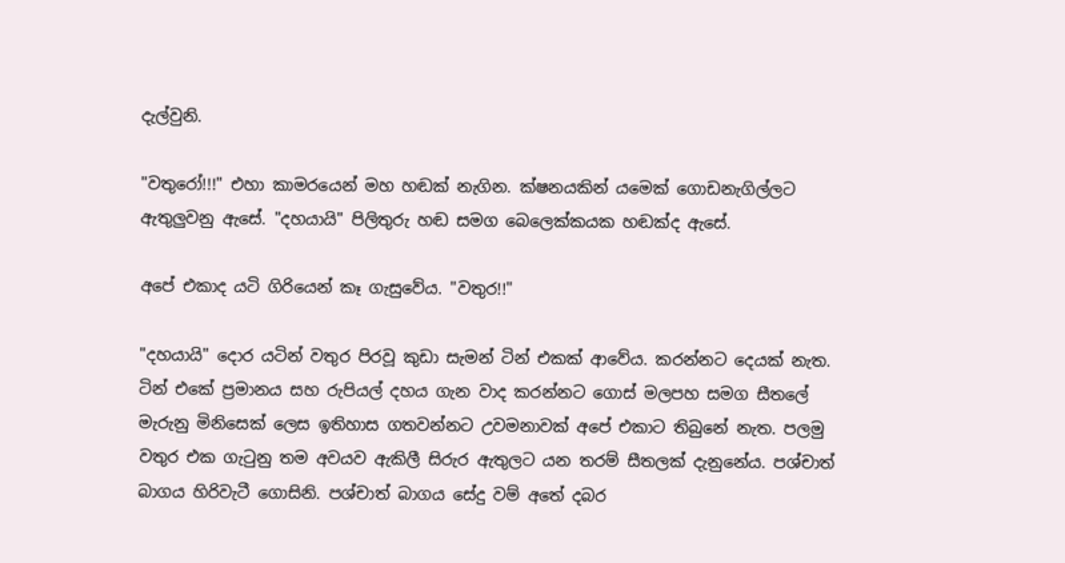දැල්වුනි.

"වතුරෝ!!!" එහා කාමරයෙන් මහ හඬක් නැගින. ක්ෂනයකින් යමෙක් ගොඩනැගිල්ලට ඇතුලුවනු ඇසේ. "දහයායි" පිලිතුරු හඬ සමග බෙලෙක්කයක හඬක්ද ඇසේ.

අපේ එකාද යටි ගිරියෙන් කෑ ගැසුවේය. "වතුර!!"

"දහයායි" දොර යටින් වතුර පිරවූ කුඩා සැමන් ටින් එකක් ආවේය. කරන්නට දෙයක් නැත. ටින් එකේ ප්‍රමානය සහ රුපියල් දහය ගැන වාද කරන්නට ගොස් මලපහ සමග සීතලේ මැරුනු මිනිසෙක් ලෙස ඉතිහාස ගතවන්නට උවමනාවක් අපේ එකාට තිබුනේ නැත. පලමු වතුර එක ගැටුනු තම අවයව ඇකිලී සිරුර ඇතුලට යන තරම් සීතලක් දැනුනේය. පශ්චාත් බාගය හිරිවැටී ගොසිනි. පශ්චාත් බාගය සේදු වම් අතේ දබර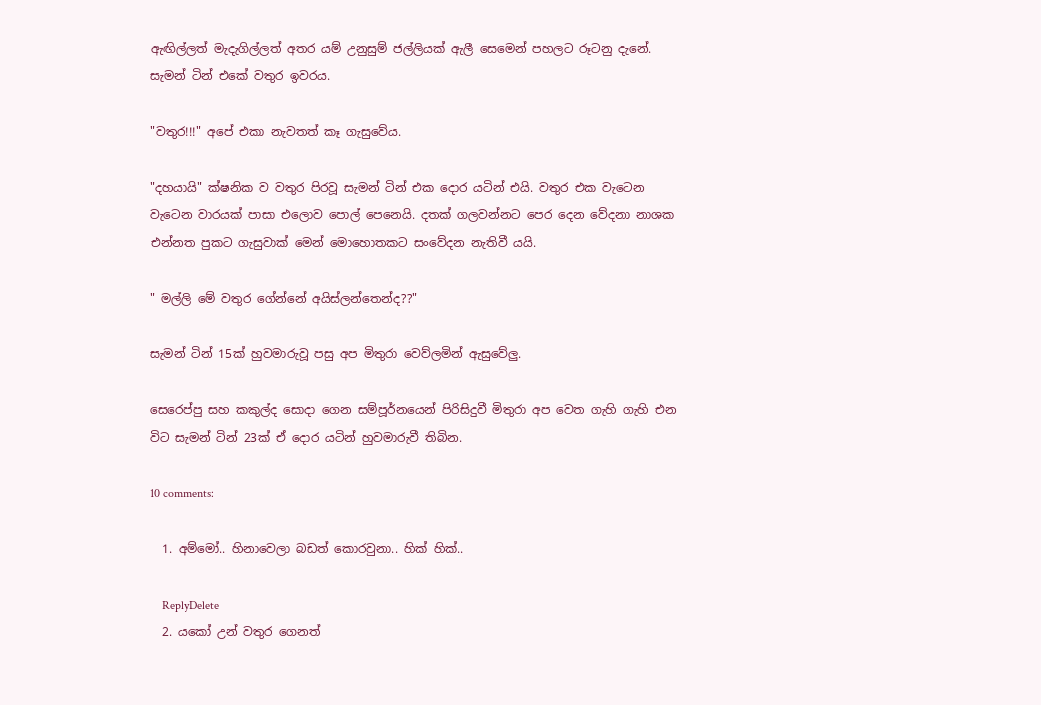ඇඟිල්ලත් මැදැගිල්ලත් අතර යම් උනුසුම් ජල්ලියක් ඇලී සෙමෙන් පහලට රූටනු දැනේ. සැමන් ටින් එකේ වතුර ඉවරය.

"වතුර!!!" අපේ එකා නැවතත් කෑ ගැසුවේය.

"දහයායි" ක්ෂනික ව වතුර පිරවූ සැමන් ටින් එක දොර යටින් එයි. වතුර එක වැටෙන වැටෙන වාරයක් පාසා එලොව පොල් පෙනෙයි. දතක් ගලවන්නට පෙර දෙන වේදනා නාශක එන්නත පුකට ගැසුවාක් මෙන් මොහොතකට සංවේදන නැතිවී යයි.

" මල්ලි මේ වතුර ගේන්නේ අයිස්ලන්තෙන්ද??"

සැමන් ටින් 15ක් හුවමාරුවූ පසු අප මිතුරා වෙව්ලමින් ඇසුවේලු.

සෙරෙප්පු සහ කකුල්ද සොදා ගෙන සම්පූර්නයෙන් පිරිසිදුවී මිතුරා අප වෙත ගැහි ගැහි එන විට සැමන් ටින් 23ක් ඒ දොර යටින් හුවමාරුවී තිබින.

10 comments:

  1. අම්මෝ.. හිනාවෙලා බඩත් කොරවුනා.. හික් හික්..

    ReplyDelete
  2. යකෝ උන් වතුර ගෙනත්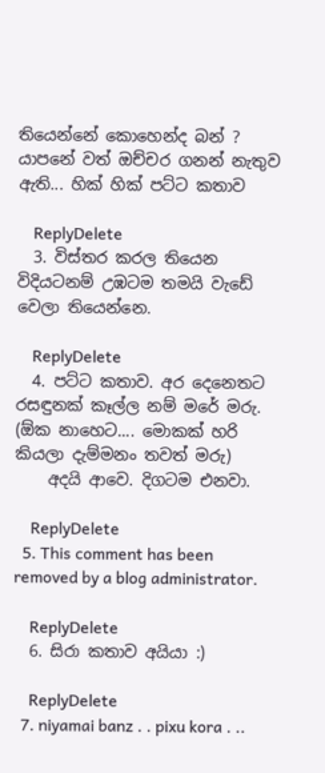තියෙන්නේ කොහෙන්ද බන් ? යාපනේ වත් ඔච්චර ගනන් නැතුව ඇති... හික් හික් පට්ට කතාව

    ReplyDelete
  3. විස්තර කරල තියෙන විදියටනම් උඹටම තමයි වැඩේ වෙලා තියෙන්නෙ.

    ReplyDelete
  4. පට්ට කතාව. අර දෙනෙතට රසඳුනක් කෑල්ල නම් මරේ මරු. (ඕක නාහෙට.... මොකක් හරි කියලා දැම්මනං තවත් මරු)
    අදයි ආවෙ. දිගටම එනවා.

    ReplyDelete
  5. This comment has been removed by a blog administrator.

    ReplyDelete
  6. සිරා කතාව අයියා :)

    ReplyDelete
  7. niyamai banz . . pixu kora . ..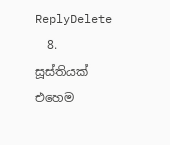ReplyDelete
  8. සූස්තියක් එහෙම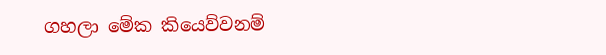ගහලා මේක කියෙව්වනම්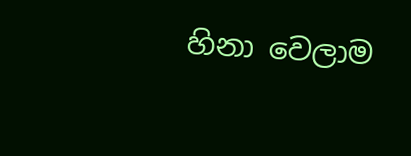හිනා වෙලාම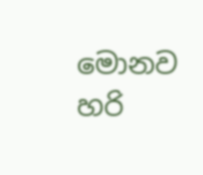මොනව හරි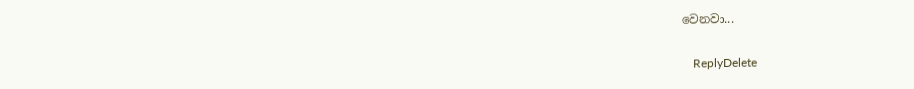වෙනවා...

    ReplyDelete